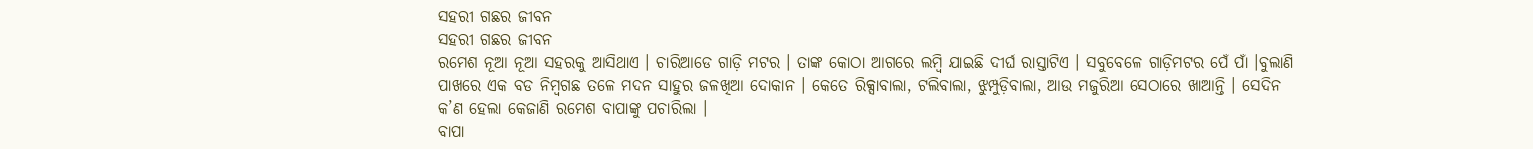ସହରୀ ଗଛର ଜୀବନ
ସହରୀ ଗଛର ଜୀବନ
ରମେଶ ନୂଆ ନୂଆ ସହରକୁ ଆସିଥାଏ । ଚାରିଆଡେ ଗାଡ଼ି ମଟର । ତାଙ୍କ କୋଠା ଆଗରେ ଲମ୍ବି ଯାଇଛି ଦୀର୍ଘ ରାସ୍ତାଟିଏ । ସବୁବେଳେ ଗାଡ଼ିମଟର ପେଁ ପାଁ ।ବୁଲାଣି ପାଖରେ ଏକ ବଡ ନିମ୍ବଗଛ ତଳେ ମଦନ ସାହୁର ଜଳଖିଆ ଦୋକାନ । କେତେ ରିକ୍ସାବାଲା, ଟଲିବାଲା, ଝୁମ୍ପୁଡ଼ିବାଲା, ଆଉ ମଜୁରିଆ ସେଠାରେ ଖାଆନ୍ତି । ସେଦିନ କ’ଣ ହେଲା କେଜାଣି ରମେଶ ବାପାଙ୍କୁ ପଚାରିଲା ।
ବାପା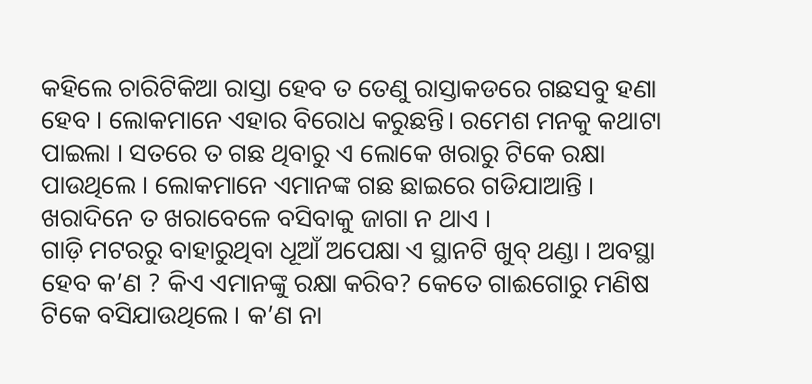କହିଲେ ଚାରିଟିକିଆ ରାସ୍ତା ହେବ ତ ତେଣୁ ରାସ୍ତାକଡରେ ଗଛସବୁ ହଣା ହେବ । ଲୋକମାନେ ଏହାର ବିରୋଧ କରୁଛନ୍ତି। ରମେଶ ମନକୁ କଥାଟା ପାଇଲା । ସତରେ ତ ଗଛ ଥିବାରୁ ଏ ଲୋକେ ଖରାରୁ ଟିକେ ରକ୍ଷା ପାଉଥିଲେ । ଲୋକମାନେ ଏମାନଙ୍କ ଗଛ ଛାଇରେ ଗଡିଯାଆନ୍ତି । ଖରାଦିନେ ତ ଖରାବେଳେ ବସିବାକୁ ଜାଗା ନ ଥାଏ ।
ଗାଡ଼ି ମଟରରୁ ବାହାରୁଥିବା ଧୂଆଁ ଅପେକ୍ଷା ଏ ସ୍ଥାନଟି ଖୁବ୍ ଥଣ୍ଡା । ଅବସ୍ଥା ହେବ କ’ଣ ? କିଏ ଏମାନଙ୍କୁ ରକ୍ଷା କରିବ? କେତେ ଗାଈଗୋରୁ ମଣିଷ ଟିକେ ବସିଯାଉଥିଲେ । କ’ଣ ନା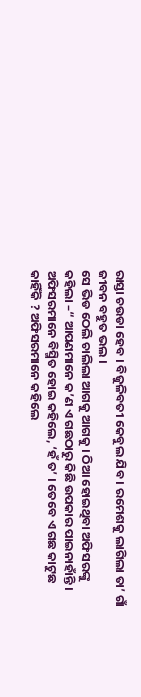ରାସ୍ତା ଚଉଡା ହେବ । ବିଜୁଳିବତୀ କେବୁଲ ଯିବ । ରମେଶକୁ ଲାଗିଲା ତା’ ଗାଁ ଜୀବନ ବହୁତ ଭଲ ।
ସେ ଭିଡ ଠେଲି ଚାଲିଲା ଆଗକୁ ଆଗକୁ । ଠିଆ ହୋଇଥିବା ଅଫିସରଙ୍କୁ କହିଲା –“ ଆପଣମାନେ କ’ଣ ଏ ଗଛଠାରୁ କିଛି ଉପକାର ପାଇନାହାଁନ୍ତି ।
ଅଫିସରମାନେ ବିସ୍ମିତ ହୋଇ କହିଲେ, ‘ହଁ ତ’ । ତେବେ ଏ ଗଛ କାଟୁଛ କାହିଁକି ? ଅଫିସରମାନେ କହିଲେ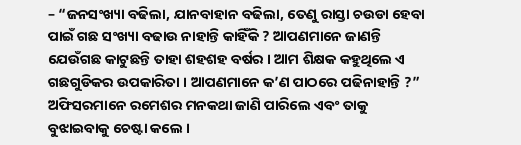– “ଜନସଂଖ୍ୟା ବଢିଲା, ଯାନବାହାନ ବଢିଲା, ତେଣୁ ରାସ୍ତା ଚଉଡା ହେବା ପାଇଁ ଗଛ ସଂଖ୍ୟା ବଢାଉ ନାହାନ୍ତି କାହିଁକି ? ଆପଣମାନେ ଜାଣନ୍ତି ଯେଉଁଗଛ କାଟୁଛନ୍ତି ତାହା ଶହଶହ ବର୍ଷର । ଆମ ଶିକ୍ଷକ କହୁଥିଲେ ଏ ଗଛଗୁଡିକର ଉପକାରିତା । ଆପଣମାନେ କ’ଣ ପାଠରେ ପଢିନାହାନ୍ତି ?”
ଅଫିସରମାନେ ରମେଶର ମନକଥା ଜାଣି ପାରିଲେ ଏବଂ ତାକୁ ବୁଝାଇବାକୁ ଚେଷ୍ଟା କଲେ ।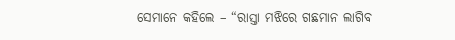ସେମାନେ କହିଲେ – “ରାସ୍ତା ମଝିରେ ଗଛମାନ ଲାଗିବ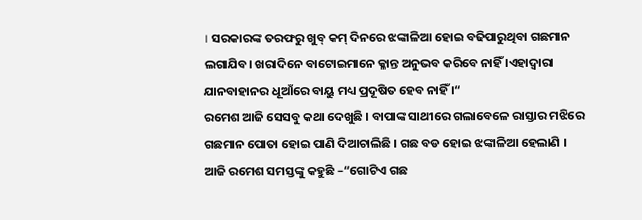। ସରକାରଙ୍କ ତରଫରୁ ଖୁବ୍ କମ୍ ଦିନରେ ଝଙ୍କାଳିଆ ହୋଇ ବଢିପାରୁଥିବା ଗଛମାନ ଲଗାଯିବ। ଖରାଦିନେ ବାଟୋଇମାନେ କ୍ଳାନ୍ତ ଅନୁଭବ କରିବେ ନାହିଁ ।ଏହାଦ୍ଵାରା ଯାନବାହାନର ଧୂଆଁରେ ବାୟୁ ମଧ୍ୟ ପ୍ରଦୂଷିତ ହେବ ନାହିଁ ।“
ରମେଶ ଆଜି ସେସବୁ କଥା ଦେଖୁଛି । ବାପାଙ୍କ ସାଥୀରେ ଗଲାବେଳେ ରାସ୍ତାର ମଝିରେ ଗଛମାନ ପୋତା ହୋଇ ପାଣି ଦିଆଚାଲିଛି । ଗଛ ବଡ ହୋଇ ଝଙ୍କାଳିଆ ହେଲାଣି ।
ଆଜି ରମେଶ ସମସ୍ତଙ୍କୁ କହୁଛି –“ଗୋଟିଏ ଗଛ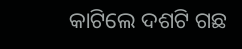କାଟିଲେ ଦଶଟି ଗଛ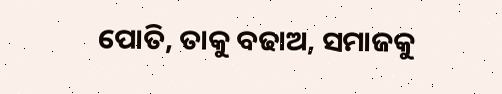ପୋତି, ତାକୁ ବଢାଅ, ସମାଜକୁ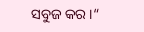ସବୁଜ କର ।“